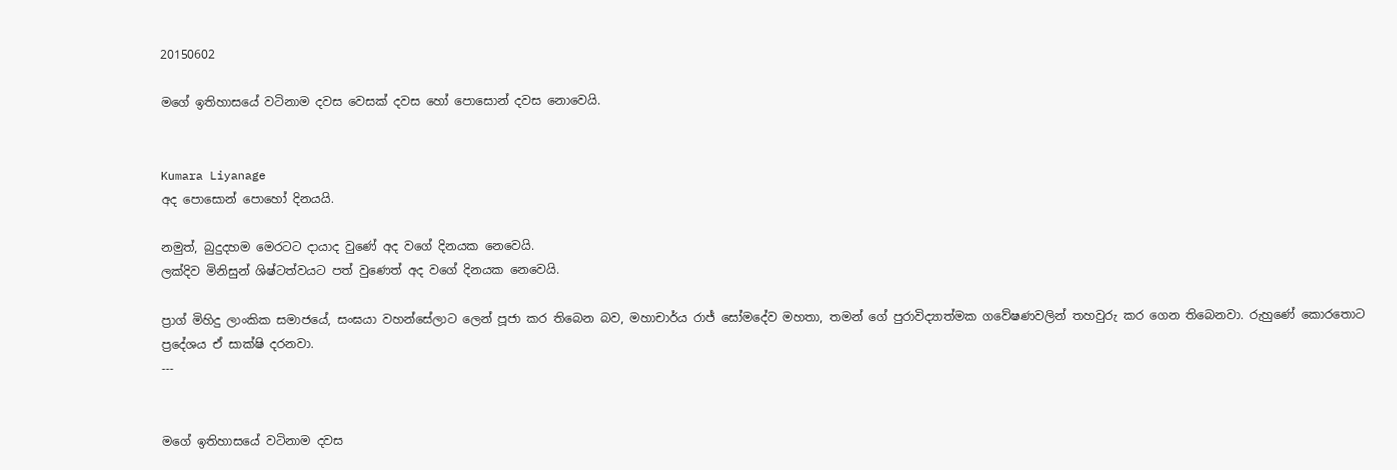20150602

මගේ ඉතිහාසයේ වටිනාම දවස වෙසක් දවස හෝ පොසොන් දවස නොවෙයි.


Kumara Liyanage
අද පොසොන් පොහෝ දිනයයි.

නමුත්, බුදුදහම මෙරටට දායාද වුණේ අද වගේ දිනයක නෙවෙයි.
ලක්දිව මිනිසුන් ශිෂ්ටත්වයට පත් වුණෙත් අද වගේ දිනයක නෙවෙයි.

ප්‍රාග් මිහිදු ලාංකික සමාජයේ, සංඝයා වහන්සේලාට ලෙන් පූජා කර තිබෙන බව, මහාචාර්ය රාජ් සෝමදේව මහතා, තමන් ගේ පුරාවිද්‍යාත්මක ගවේෂණවලින් තහවුරු කර ගෙන තිබෙනවා. රුහුණේ ‍කොරතොට ප්‍රදේශය ඒ සාක්ෂි දරනවා.
---


මගේ ඉතිහාසයේ වටිනාම දවස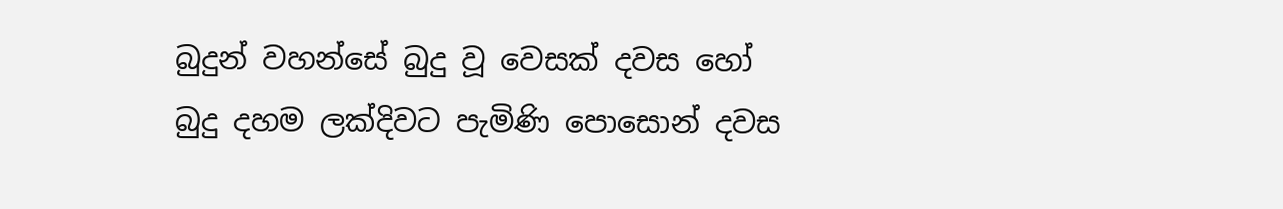බුදුන් වහන්සේ බුදු වූ වෙසක් දවස හෝ
බුදු දහම ලක්දිවට පැමිණි පොසොන් දවස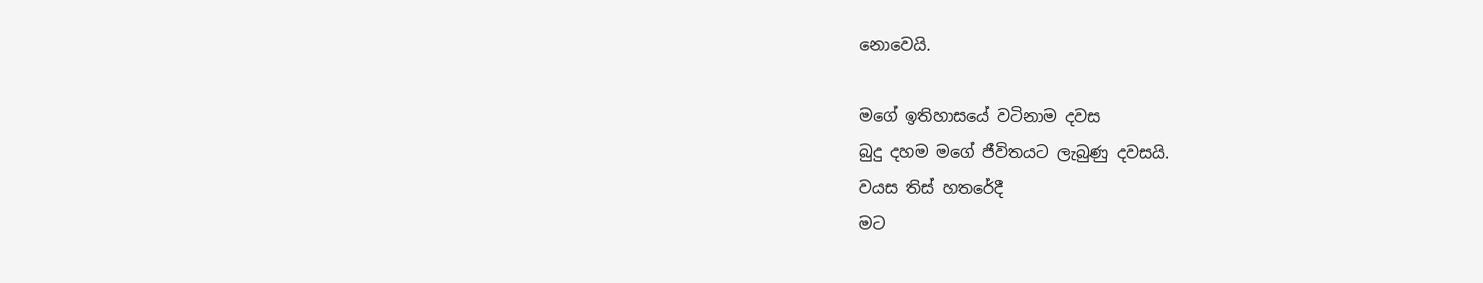නොවෙයි.

මගේ ඉතිහාසයේ වටිනාම දවස
බුදු දහම මගේ ජීවිතයට ලැබුණු දවසයි.
වයස තිස් හතරේදී
මට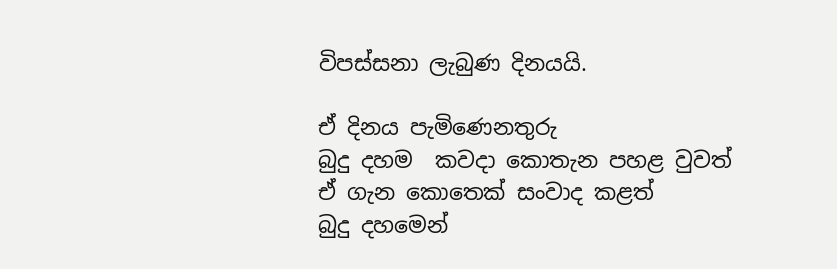විපස්සනා ලැබුණ දිනයයි.

ඒ දිනය පැමිණෙනතුරු
බුදු දහම  කවදා කොතැන පහළ වුවත්
ඒ ගැන කොතෙක් සංවාද කළත්
බුදු දහමෙන්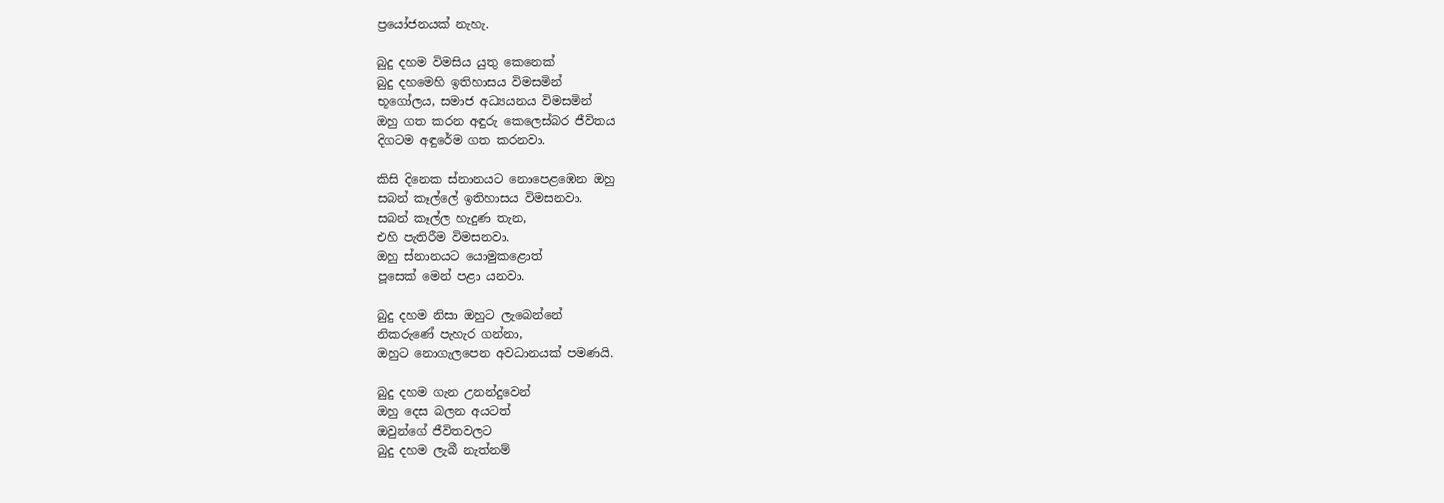ප්‍රයෝජනයක් නැහැ.

බුදු දහම විමසිය යුතු කෙනෙක්
බුදු දහමෙහි ඉතිහාසය විමසමින්
භූගෝලය, සමාජ අධ්‍යයනය විමසමින්
ඔහු ගත කරන අඳුරු කෙලෙස්බර ජීවිතය
දිගටම අඳුරේම ගත කරනවා.

කිසි දිනෙක ස්නානයට නොපෙළඹෙන ඔහු
සබන් කෑල්ලේ ඉතිහාසය විමසනවා.
සබන් කෑල්ල හැදුණ තැන,
එහි පැතිරීම විමසනවා.
ඔහු ස්නානයට යොමුකළොත්
පූසෙක් මෙන් පළා යනවා.

බුදු දහම නිසා ඔහුට ලැබෙන්නේ
නිකරුණේ පැහැර ගන්නා,
ඔහුට නොගැලපෙන අවධානයක් පමණයි.

බුදු දහම ගැන උනන්දුවෙන්
ඔහු දෙස බලන අයටත්
ඔවුන්ගේ ජීවිතවලට
බුදු දහම ලැබී නැත්නම්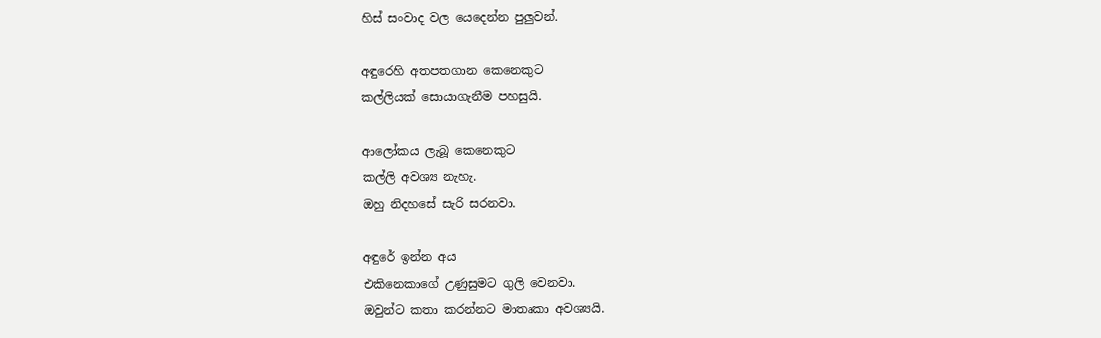හිස් සංවාද වල යෙදෙන්න පුලුවන්.

අඳුරෙහි අතපතගාන කෙනෙකුට
කල්ලියක් සොයාගැනීම පහසුයි.

ආලෝකය ලැබූ කෙනෙකුට
කල්ලි අවශ්‍ය නැහැ.
ඔහු නිදහසේ සැරි සරනවා.

අඳුරේ ඉන්න අය
එකිනෙකාගේ උණුසුමට ගුලි වෙනවා.
ඔවුන්ට කතා කරන්නට මාතෘකා අවශ්‍යයි.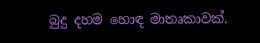බුදු දහම හොඳ මාතෘකාවක්.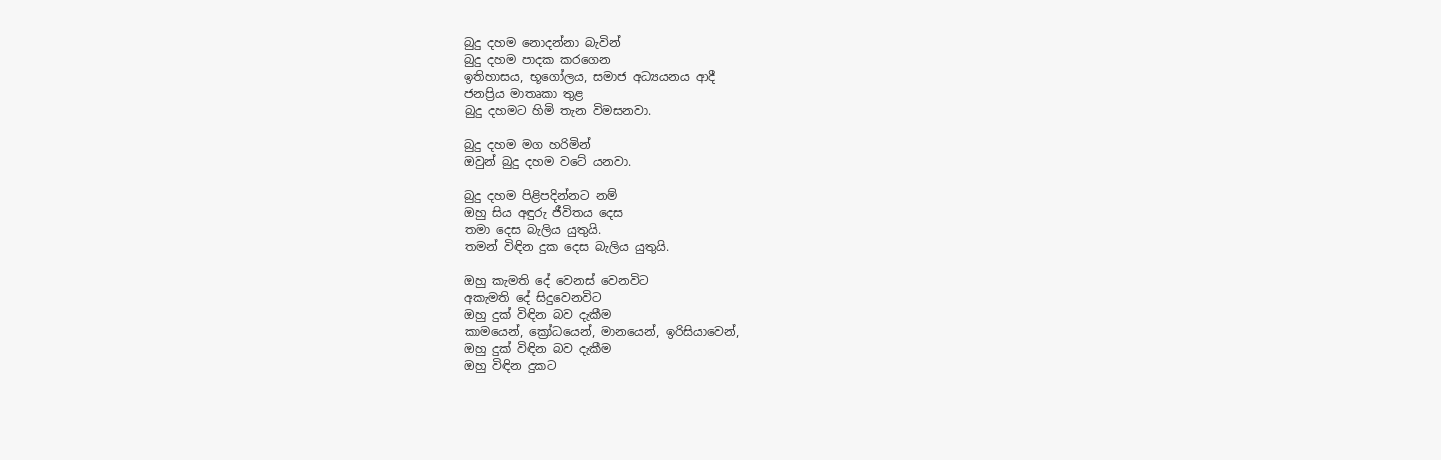බුදු දහම නොදන්නා බැවින්
බුදු දහම පාදක කරගෙන
ඉතිහාසය, භූගෝලය, සමාජ අධ්‍යයනය ආදී
ජනප්‍රිය මාතෘකා තුළ
බුදු දහමට හිමි තැන විමසනවා.

බුදු දහම මග හරිමින්
ඔවුන් බුදු දහම වටේ යනවා.

බුදු දහම පිළිපදින්නට නම්
ඔහු සිය අඳුරු ජීවිතය දෙස
තමා දෙස බැලිය යුතුයි.
තමන් විඳින දුක දෙස බැලිය යුතුයි.

ඔහු කැමති දේ වෙනස් වෙනවිට
අකැමති දේ සිදුවෙනවිට
ඔහු දුක් විඳින බව දැකීම
කාමයෙන්, ක්‍රෝධයෙන්, මානයෙන්, ඉරිසියාවෙන්,
ඔහු දුක් විඳින බව දැකීම
ඔහු විඳින දුකට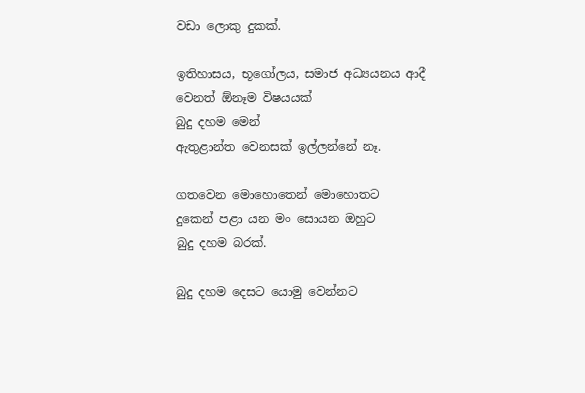වඩා ලොකු දුකක්.

ඉතිහාසය, භූගෝලය, සමාජ අධ්‍යයනය ආදී
වෙනත් ඕනෑම විෂයයක්
බුදු දහම මෙන්
ඇතුළාන්ත වෙනසක් ඉල්ලන්නේ නෑ.

ගතවෙන මොහොතෙන් මොහොතට
දුකෙන් පළා යන මං සොයන ඔහුට
බුදු දහම බරක්.

බුදු දහම දෙසට යොමු වෙන්නට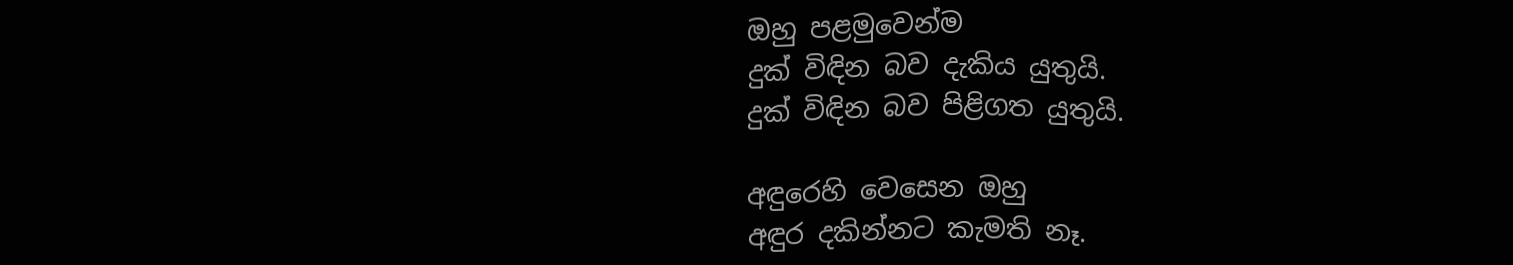ඔහු පළමුවෙන්ම
දුක් විඳින බව දැකිය යුතුයි.
දුක් විඳින බව පිළිගත යුතුයි.

අඳුරෙහි වෙසෙන ඔහු
අඳුර දකින්නට කැමති නෑ.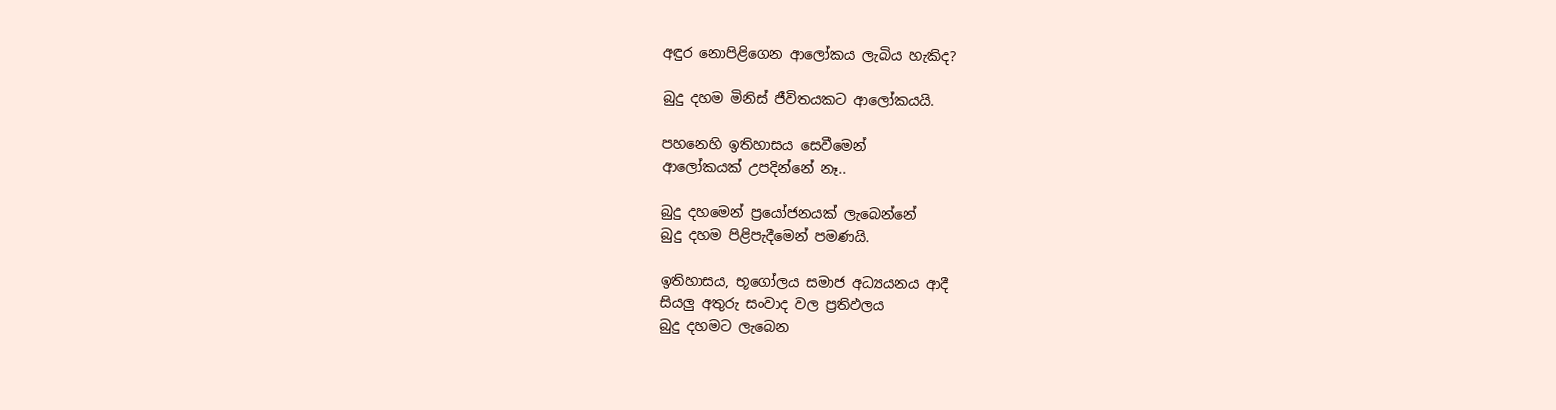අඳුර නොපිළිගෙන ආලෝකය ලැබිය හැකිද?

බුදු දහම මිනිස් ජීවිතයකට ආලෝකයයි.

පහනෙහි ඉතිහාසය සෙවීමෙන්
ආලෝකයක් උපදින්නේ නෑ..

බුදු දහමෙන් ප්‍රයෝජනයක් ලැබෙන්නේ
බුදු දහම පිළිපැදීමෙන් පමණයි.

ඉතිහාසය, භූගෝලය සමාජ අධ්‍යයනය ආදී
සියලු අතුරු සංවාද වල ප්‍රතිඵලය
බුදු දහමට ලැබෙන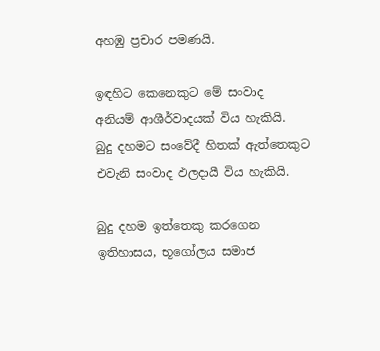අහඹු ප්‍රචාර පමණයි.

ඉඳහිට කෙනෙකුට මේ සංවාද
අනියම් ආශීර්වාදයක් විය හැකියි.
බුදු දහමට සංවේදී හිතක් ඇත්තෙකුට
එවැනි සංවාද ඵලදායී විය හැකියි.

බුදු දහම ඉත්තෙකු කරගෙන
ඉතිහාසය, භූගෝලය සමාජ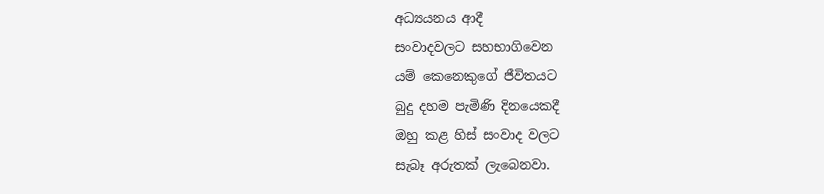අධ්‍යයනය ආදී
සංවාදවලට සහභාගිවෙන
යම් කෙනෙකුගේ ජීවිතයට
බුදු දහම පැමිණි දිනයෙකදී
ඔහු කළ හිස් සංවාද වලට
සැබෑ අරුතක් ලැබෙනවා.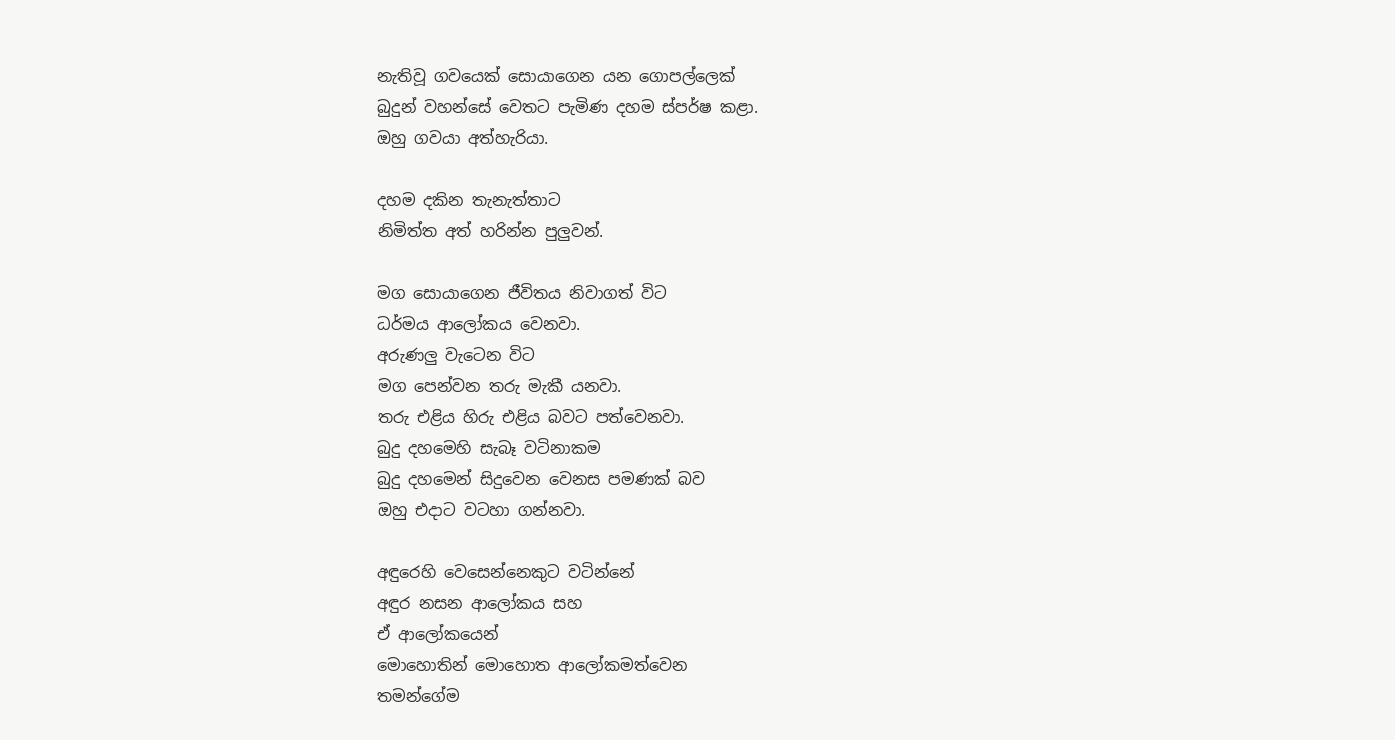නැතිවූ ගවයෙක් සොයාගෙන යන ගොපල්ලෙක්
බුදුන් වහන්සේ වෙතට පැමිණ දහම ස්පර්ෂ කළා.
ඔහු ගවයා අත්හැරියා.

දහම දකින තැනැත්තාට
නිමිත්ත අත් හරින්න පුලුවන්.

මග සොයාගෙන ජීවිතය නිවාගත් විට
ධර්මය ආලෝකය වෙනවා.
අරුණලු වැටෙන විට
මග පෙන්වන තරු මැකී යනවා.
තරු එළිය හිරු එළිය බවට පත්වෙනවා.
බුදු දහමෙහි සැබෑ වටිනාකම
බුදු දහමෙන් සිදුවෙන වෙනස පමණක් බව
ඔහු එදාට වටහා ගන්නවා.

අඳුරෙහි වෙසෙන්නෙකුට වටින්නේ
අඳුර නසන ආලෝකය සහ
ඒ ආලෝකයෙන්
මොහොතින් මොහොත ආලෝකමත්වෙන
තමන්ගේම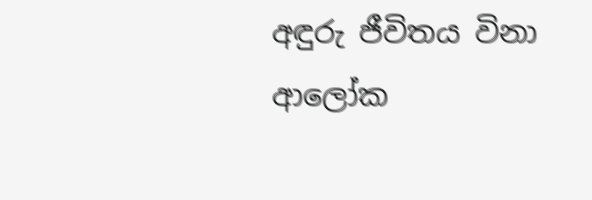අඳුරු ජීවිතය විනා
ආලෝක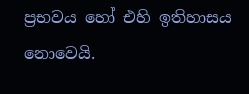ප්‍රභවය හෝ එහි ඉතිහාසය නොවෙයි.